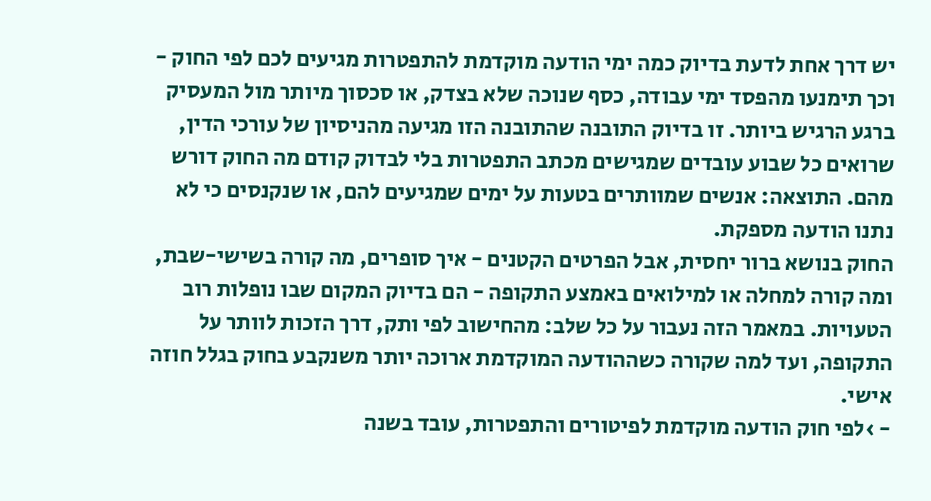יש דרך אחת לדעת בדיוק כמה ימי הודעה מוקדמת להתפטרות מגיעים לכם לפי החוק - וכך תימנעו מהפסד ימי עבודה, כסף שנוכה שלא בצדק, או סכסוך מיותר מול המעסיק ברגע הרגיש ביותר. זו בדיוק התובנה שהתובנה הזו מגיעה מהניסיון של עורכי הדין, שרואים כל שבוע עובדים שמגישים מכתב התפטרות בלי לבדוק קודם מה החוק דורש מהם. התוצאה: אנשים שמוותרים בטעות על ימים שמגיעים להם, או שנקנסים כי לא נתנו הודעה מספקת.
החוק בנושא ברור יחסית, אבל הפרטים הקטנים - איך סופרים, מה קורה בשישי-שבת, ומה קורה למחלה או למילואים באמצע התקופה - הם בדיוק המקום שבו נופלות רוב הטעויות. במאמר הזה נעבור על כל שלב: מהחישוב לפי ותק, דרך הזכות לוותר על התקופה, ועד למה שקורה כשההודעה המוקדמת ארוכה יותר משנקבע בחוק בגלל חוזה אישי.
- ›לפי חוק הודעה מוקדמת לפיטורים והתפטרות, עובד בשנה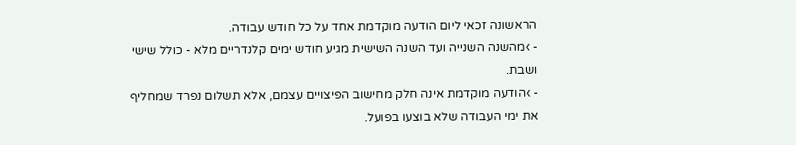הראשונה זכאי ליום הודעה מוקדמת אחד על כל חודש עבודה.
- ›מהשנה השנייה ועד השנה השישית מגיע חודש ימים קלנדריים מלא - כולל שישי ושבת.
- ›הודעה מוקדמת אינה חלק מחישוב הפיצויים עצמם, אלא תשלום נפרד שמחליף את ימי העבודה שלא בוצעו בפועל.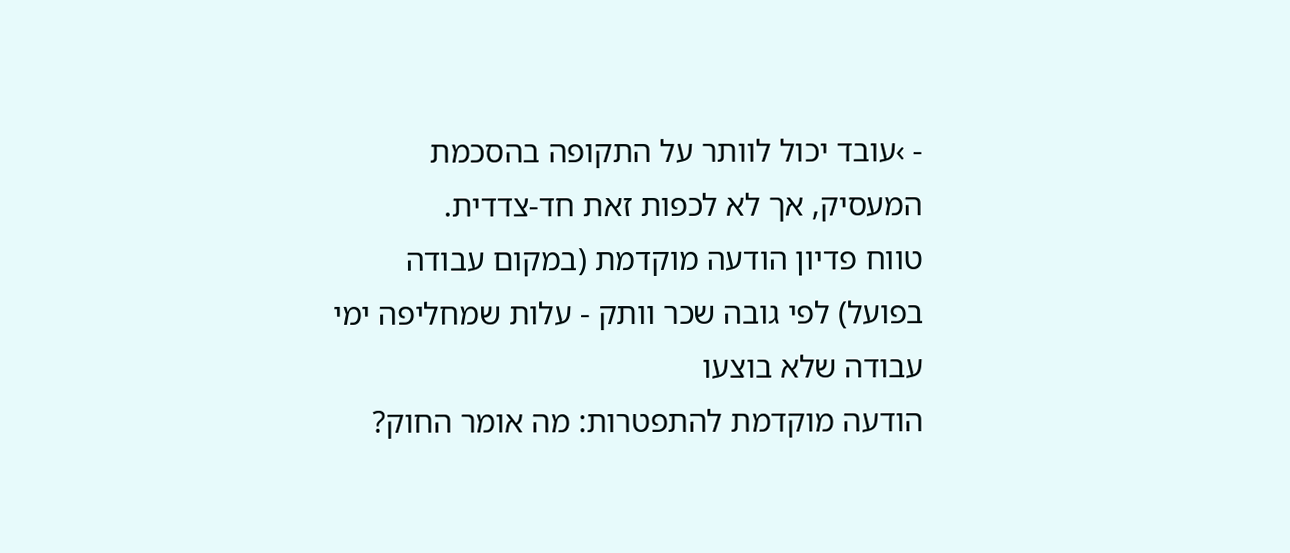- ›עובד יכול לוותר על התקופה בהסכמת המעסיק, אך לא לכפות זאת חד-צדדית.
טווח פדיון הודעה מוקדמת (במקום עבודה בפועל) לפי גובה שכר וותק - עלות שמחליפה ימי עבודה שלא בוצעו
הודעה מוקדמת להתפטרות: מה אומר החוק?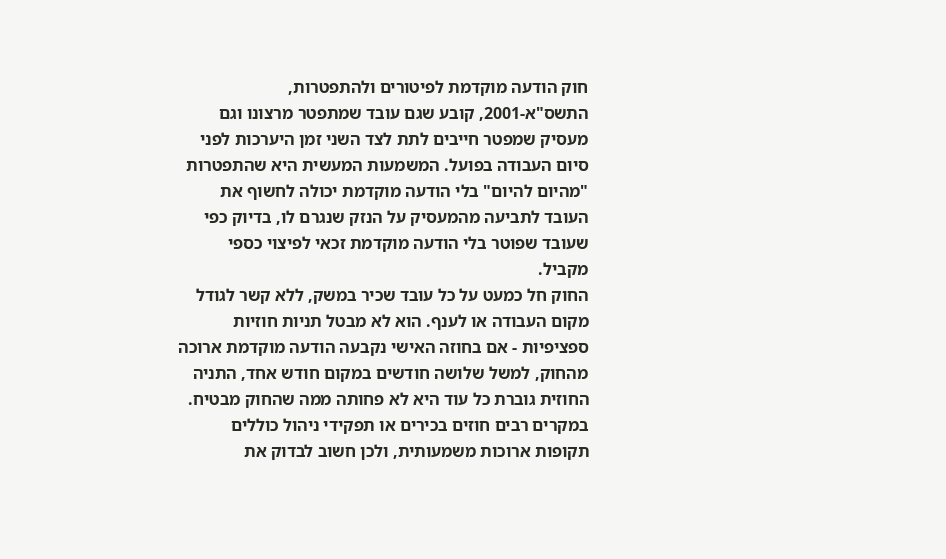חוק הודעה מוקדמת לפיטורים ולהתפטרות, התשס"א-2001, קובע שגם עובד שמתפטר מרצונו וגם מעסיק שמפטר חייבים לתת לצד השני זמן היערכות לפני סיום העבודה בפועל. המשמעות המעשית היא שהתפטרות "מהיום להיום" בלי הודעה מוקדמת יכולה לחשוף את העובד לתביעה מהמעסיק על הנזק שנגרם לו, בדיוק כפי שעובד שפוטר בלי הודעה מוקדמת זכאי לפיצוי כספי מקביל.
החוק חל כמעט על כל עובד שכיר במשק, ללא קשר לגודל מקום העבודה או לענף. הוא לא מבטל תניות חוזיות ספציפיות - אם בחוזה האישי נקבעה הודעה מוקדמת ארוכה מהחוק, למשל שלושה חודשים במקום חודש אחד, התניה החוזית גוברת כל עוד היא לא פחותה ממה שהחוק מבטיח. במקרים רבים חוזים בכירים או תפקידי ניהול כוללים תקופות ארוכות משמעותית, ולכן חשוב לבדוק את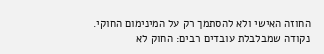החוזה האישי ולא להסתמך רק על המינימום החוקי.
נקודה שמבלבלת עובדים רבים: החוק לא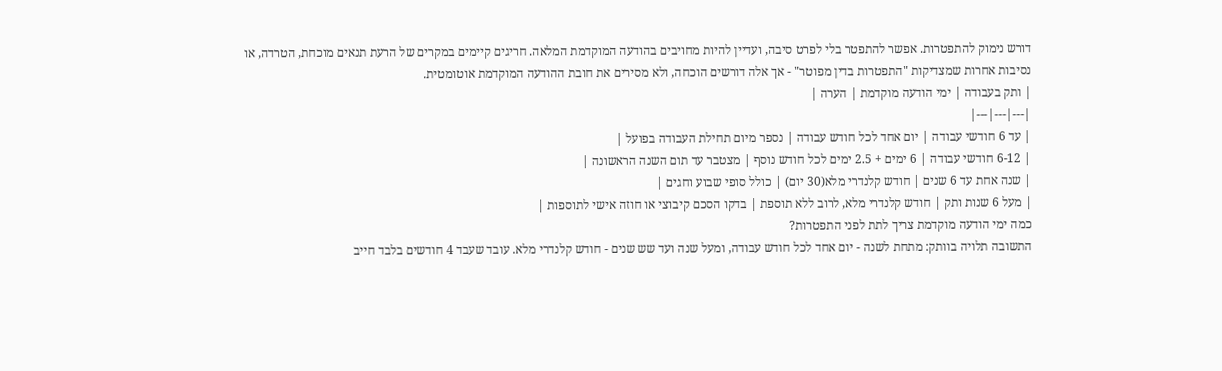דורש נימוק להתפטרות. אפשר להתפטר בלי לפרט סיבה, ועדיין להיות מחויבים בהודעה המוקדמת המלאה. חריגים קיימים במקרים של הרעת תנאים מוכחת, הטרדה, או נסיבות אחרות שמצדיקות "התפטרות בדין מפוטר" - אך אלה דורשים הוכחה, ולא מסירים את חובת ההודעה המוקדמת אוטומטית.
| ותק בעבודה | ימי הודעה מוקדמת | הערה |
|---|---|---|
| עד 6 חודשי עבודה | יום אחד לכל חודש עבודה | נספר מיום תחילת העבודה בפועל |
| 6-12 חודשי עבודה | 6 ימים + 2.5 ימים לכל חודש נוסף | מצטבר עד תום השנה הראשונה |
| שנה אחת עד 6 שנים | חודש קלנדרי מלא(30 יום) | כולל סופי שבוע וחגים |
| מעל 6 שנות ותק | חודש קלנדרי מלא, לרוב ללא תוספת | בדקו הסכם קיבוצי או חוזה אישי לתוספות |
כמה ימי הודעה מוקדמת צריך לתת לפני התפטרות?
התשובה תלויה בוותק: מתחת לשנה - יום אחד לכל חודש עבודה, ומעל שנה ועד שש שנים - חודש קלנדרי מלא. עובד שעבד 4 חודשים בלבד חייב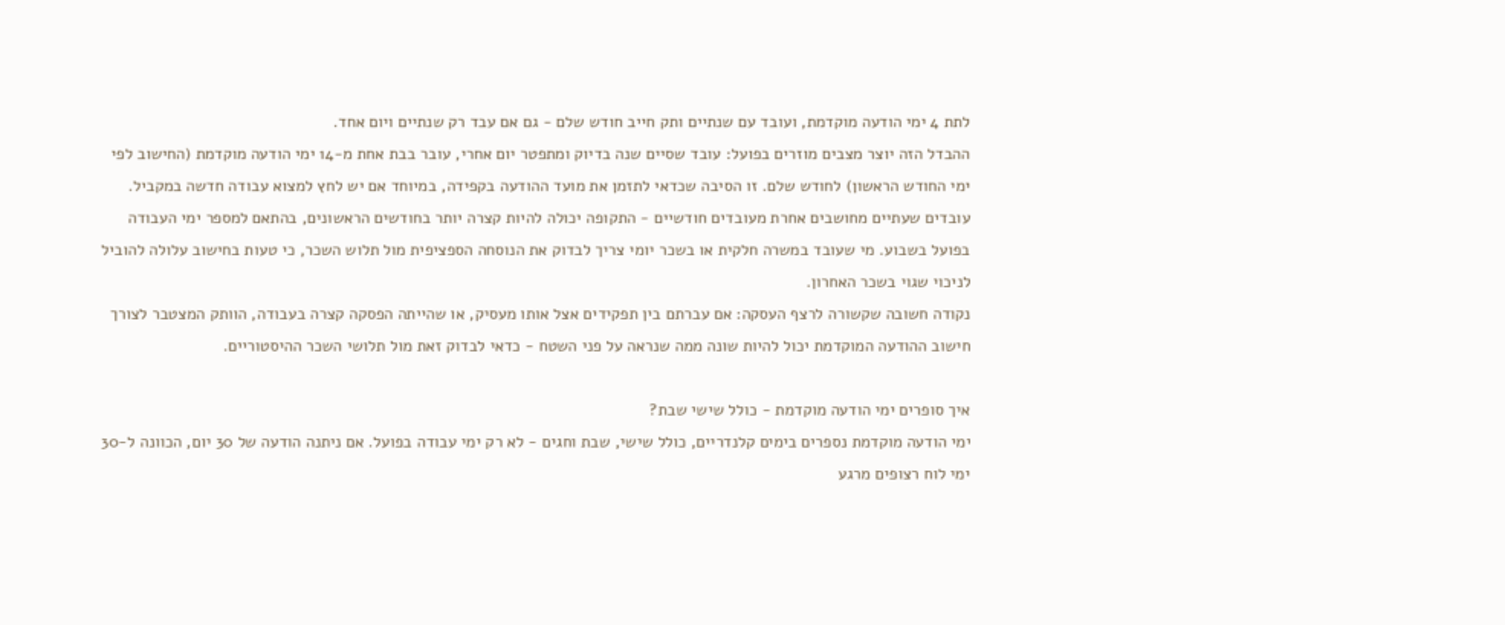לתת 4 ימי הודעה מוקדמת, ועובד עם שנתיים ותק חייב חודש שלם - גם אם עבד רק שנתיים ויום אחד.
ההבדל הזה יוצר מצבים מוזרים בפועל: עובד שסיים שנה בדיוק ומתפטר יום אחרי, עובר בבת אחת מ-14 ימי הודעה מוקדמת (החישוב לפי ימי החודש הראשון) לחודש שלם. זו הסיבה שכדאי לתזמן את מועד ההודעה בקפידה, במיוחד אם יש לחץ למצוא עבודה חדשה במקביל.
עובדים שעתיים מחושבים אחרת מעובדים חודשיים - התקופה יכולה להיות קצרה יותר בחודשים הראשונים, בהתאם למספר ימי העבודה בפועל בשבוע. מי שעובד במשרה חלקית או בשכר יומי צריך לבדוק את הנוסחה הספציפית מול תלוש השכר, כי טעות בחישוב עלולה להוביל לניכוי שגוי בשכר האחרון.
נקודה חשובה שקשורה לרצף העסקה: אם עברתם בין תפקידים אצל אותו מעסיק, או שהייתה הפסקה קצרה בעבודה, הוותק המצטבר לצורך חישוב ההודעה המוקדמת יכול להיות שונה ממה שנראה על פני השטח - כדאי לבדוק זאת מול תלושי השכר ההיסטוריים.

איך סופרים ימי הודעה מוקדמת - כולל שישי שבת?
ימי הודעה מוקדמת נספרים בימים קלנדריים, כולל שישי, שבת וחגים - לא רק ימי עבודה בפועל. אם ניתנה הודעה של 30 יום, הכוונה ל-30 ימי לוח רצופים מרגע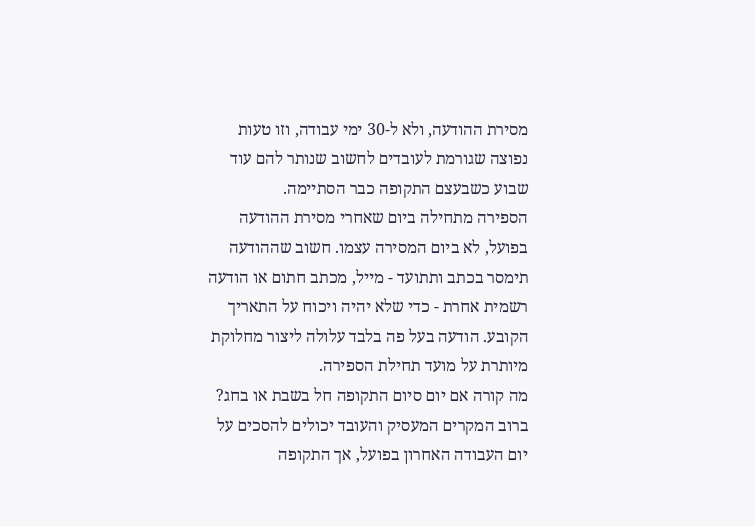מסירת ההודעה, ולא ל-30 ימי עבודה, וזו טעות נפוצה שגורמת לעובדים לחשוב שנותר להם עוד שבוע כשבעצם התקופה כבר הסתיימה.
הספירה מתחילה ביום שאחרי מסירת ההודעה בפועל, לא ביום המסירה עצמו. חשוב שההודעה תימסר בכתב ותתועד - מייל, מכתב חתום או הודעה רשמית אחרת - כדי שלא יהיה ויכוח על התאריך הקובע. הודעה בעל פה בלבד עלולה ליצור מחלוקת מיותרת על מועד תחילת הספירה.
מה קורה אם יום סיום התקופה חל בשבת או בחג? ברוב המקרים המעסיק והעובד יכולים להסכים על יום העבודה האחרון בפועל, אך התקופה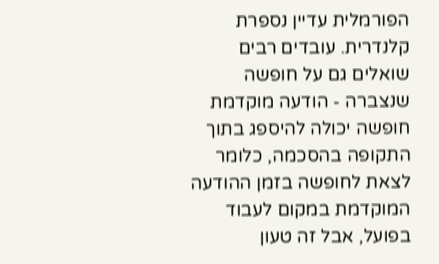הפורמלית עדיין נספרת קלנדרית. עובדים רבים שואלים גם על חופשה שנצברה - הודעה מוקדמת חופשה יכולה להיספג בתוך התקופה בהסכמה, כלומר לצאת לחופשה בזמן ההודעה המוקדמת במקום לעבוד בפועל, אבל זה טעון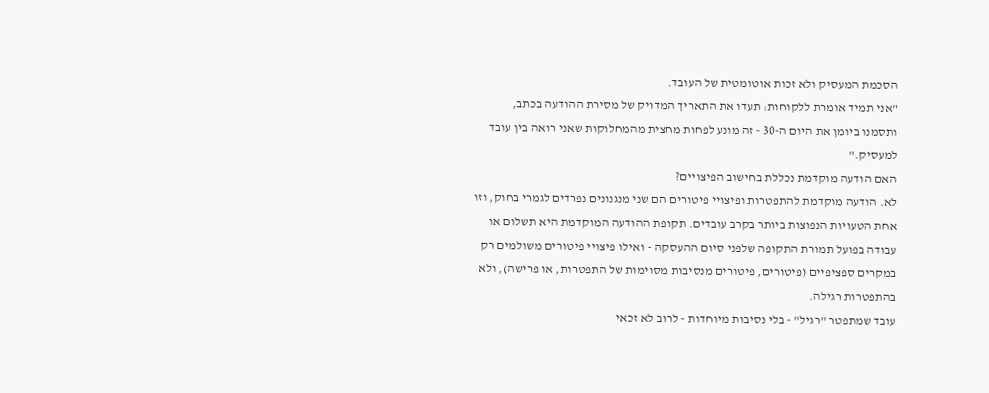הסכמת המעסיק ולא זכות אוטומטית של העובד.
"אני תמיד אומרת ללקוחות: תעדו את התאריך המדויק של מסירת ההודעה בכתב, ותסמנו ביומן את היום ה-30 - זה מונע לפחות מחצית מהמחלוקות שאני רואה בין עובד למעסיק."
האם הודעה מוקדמת נכללת בחישוב הפיצויים?
לא. הודעה מוקדמת להתפטרות ופיצויי פיטורים הם שני מנגנונים נפרדים לגמרי בחוק, וזו אחת הטעויות הנפוצות ביותר בקרב עובדים. תקופת ההודעה המוקדמת היא תשלום או עבודה בפועל תמורת התקופה שלפני סיום ההעסקה - ואילו פיצויי פיטורים משולמים רק במקרים ספציפיים (פיטורים, פיטורים מנסיבות מסוימות של התפטרות, או פרישה), ולא בהתפטרות רגילה.
עובד שמתפטר "רגיל" - בלי נסיבות מיוחדות - לרוב לא זכאי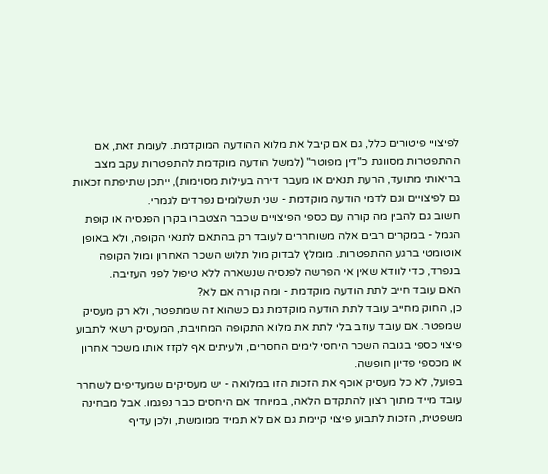לפיצויי פיטורים כלל, גם אם קיבל את מלוא ההודעה המוקדמת. לעומת זאת, אם ההתפטרות מסווגת כ"דין מפוטר" (למשל הודעה מוקדמת להתפטרות עקב מצב בריאותי מתועד, הרעת תנאים או מעבר דירה בעילות מסוימות), ייתכן שתיפתח זכאות גם לפיצויים וגם לדמי הודעה מוקדמת - שני תשלומים נפרדים לגמרי.
חשוב גם להבין מה קורה עם כספי הפיצויים שכבר הצטברו בקרן הפנסיה או קופת הגמל - במקרים רבים אלה משוחררים לעובד רק בהתאם לתנאי הקופה, ולא באופן אוטומטי ברגע ההתפטרות. מומלץ לבדוק מול תלוש השכר האחרון ומול הקופה בנפרד, כדי לוודא שאין אי הפרשה לפנסיה שנשארה ללא טיפול לפני העזיבה.
האם עובד חייב לתת הודעה מוקדמת - ומה קורה אם לא?
כן, החוק מחייב עובד לתת הודעה מוקדמת גם כשהוא זה שמתפטר, ולא רק מעסיק שמפטר. אם עובד עוזב בלי לתת את מלוא התקופה המחויבת, המעסיק רשאי לתבוע פיצוי כספי בגובה השכר היחסי לימים החסרים, ולעיתים אף לקזז אותו משכר אחרון או מכספי פדיון חופשה.
בפועל, לא כל מעסיק אוכף את הזכות הזו במלואה - יש מעסיקים שמעדיפים לשחרר עובד מייד מתוך רצון להתקדם הלאה, במיוחד אם היחסים כבר נפגמו. אבל מבחינה משפטית, הזכות לתבוע פיצוי קיימת גם אם לא תמיד ממומשת, ולכן עדיף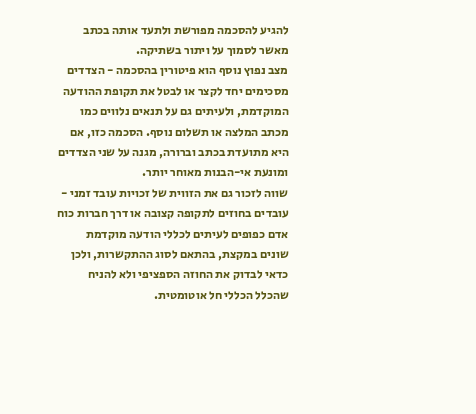להגיע להסכמה מפורשת ולתעד אותה בכתב מאשר לסמוך על ויתור בשתיקה.
מצב נפוץ נוסף הוא פיטורין בהסכמה - הצדדים מסכימים יחד לקצר או לבטל את תקופת ההודעה המוקדמת, ולעיתים גם על תנאים נלווים כמו מכתב המלצה או תשלום נוסף. הסכמה כזו, אם היא מתועדת בכתב וברורה, מגנה על שני הצדדים ומונעת אי-הבנות מאוחר יותר.
שווה לזכור גם את הזווית של זכויות עובד זמני - עובדים בחוזים לתקופה קצובה או דרך חברות כוח אדם כפופים לעיתים לכללי הודעה מוקדמת שונים במקצת, בהתאם לסוג ההתקשרות, ולכן כדאי לבדוק את החוזה הספציפי ולא להניח שהכלל הכללי חל אוטומטית.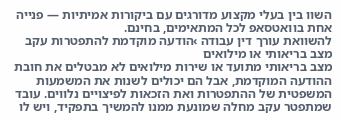השוו בין בעלי מקצוע מדורגים עם ביקורות אמיתיות — פנייה אחת בוואטסאפ לכל המתאימים, בחינם.
להשוואת עורך דין עבודה ›הודעה מוקדמת להתפטרות עקב מצב בריאותי או מילואים
מצב בריאותי מתועד או שירות מילואים לא מבטלים את חובת ההודעה המוקדמת, אבל הם יכולים לשנות את המשמעות המשפטית של ההתפטרות ואת הזכאות לפיצויים נלווים. עובד שמתפטר עקב מחלה שמונעת ממנו להמשיך בתפקיד, ויש לו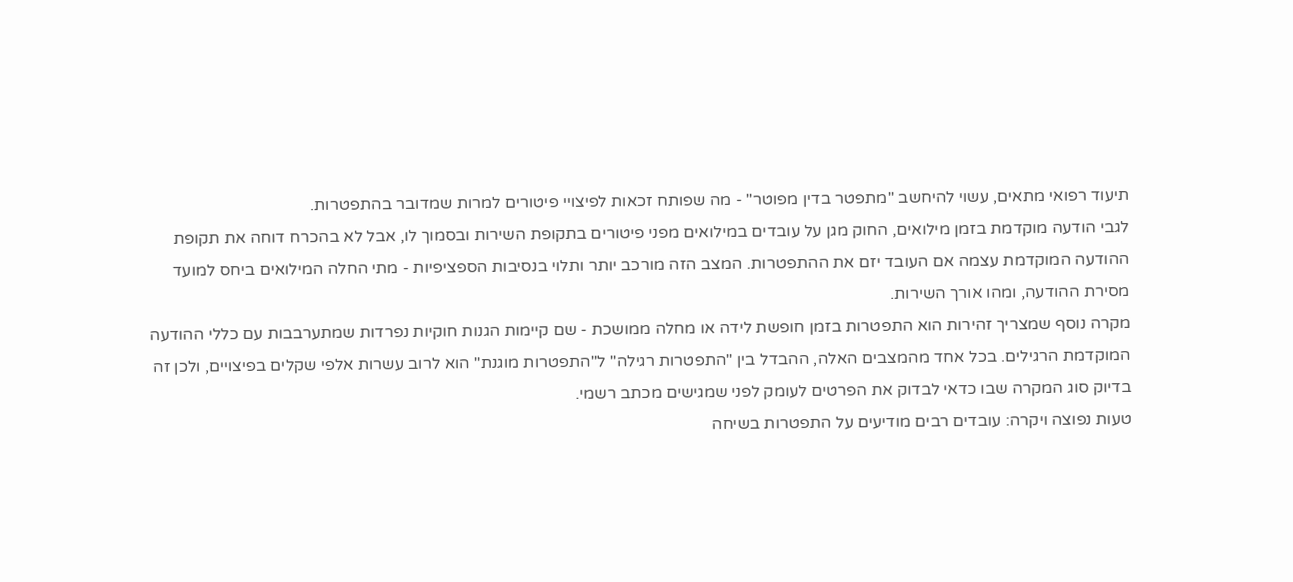תיעוד רפואי מתאים, עשוי להיחשב "מתפטר בדין מפוטר" - מה שפותח זכאות לפיצויי פיטורים למרות שמדובר בהתפטרות.
לגבי הודעה מוקדמת בזמן מילואים, החוק מגן על עובדים במילואים מפני פיטורים בתקופת השירות ובסמוך לו, אבל לא בהכרח דוחה את תקופת ההודעה המוקדמת עצמה אם העובד יזם את ההתפטרות. המצב הזה מורכב יותר ותלוי בנסיבות הספציפיות - מתי החלה המילואים ביחס למועד מסירת ההודעה, ומהו אורך השירות.
מקרה נוסף שמצריך זהירות הוא התפטרות בזמן חופשת לידה או מחלה ממושכת - שם קיימות הגנות חוקיות נפרדות שמתערבבות עם כללי ההודעה המוקדמת הרגילים. בכל אחד מהמצבים האלה, ההבדל בין "התפטרות רגילה" ל"התפטרות מוגנת" הוא לרוב עשרות אלפי שקלים בפיצויים, ולכן זה בדיוק סוג המקרה שבו כדאי לבדוק את הפרטים לעומק לפני שמגישים מכתב רשמי.
טעות נפוצה ויקרה: עובדים רבים מודיעים על התפטרות בשיחה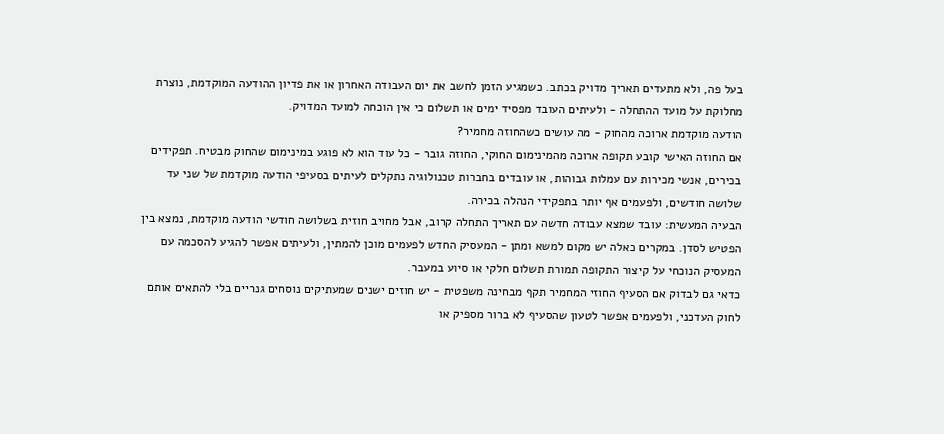בעל פה, ולא מתעדים תאריך מדויק בכתב. כשמגיע הזמן לחשב את יום העבודה האחרון או את פדיון ההודעה המוקדמת, נוצרת מחלוקת על מועד ההתחלה - ולעיתים העובד מפסיד ימים או תשלום כי אין הוכחה למועד המדויק.
הודעה מוקדמת ארוכה מהחוק - מה עושים כשהחוזה מחמיר?
אם החוזה האישי קובע תקופה ארוכה מהמינימום החוקי, החוזה גובר - כל עוד הוא לא פוגע במינימום שהחוק מבטיח. תפקידים בכירים, אנשי מכירות עם עמלות גבוהות, או עובדים בחברות טכנולוגיה נתקלים לעיתים בסעיפי הודעה מוקדמת של שני עד שלושה חודשים, ולפעמים אף יותר בתפקידי הנהלה בכירה.
הבעיה המעשית: עובד שמצא עבודה חדשה עם תאריך התחלה קרוב, אבל מחויב חוזית בשלושה חודשי הודעה מוקדמת, נמצא בין הפטיש לסדן. במקרים כאלה יש מקום למשא ומתן - המעסיק החדש לפעמים מוכן להמתין, ולעיתים אפשר להגיע להסכמה עם המעסיק הנוכחי על קיצור התקופה תמורת תשלום חלקי או סיוע במעבר.
כדאי גם לבדוק אם הסעיף החוזי המחמיר תקף מבחינה משפטית - יש חוזים ישנים שמעתיקים נוסחים גנריים בלי להתאים אותם לחוק העדכני, ולפעמים אפשר לטעון שהסעיף לא ברור מספיק או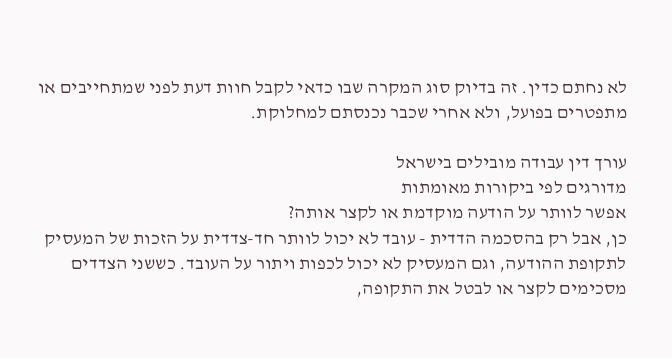לא נחתם כדין. זה בדיוק סוג המקרה שבו כדאי לקבל חוות דעת לפני שמתחייבים או מתפטרים בפועל, ולא אחרי שכבר נכנסתם למחלוקת.

עורך דין עבודה מובילים בישראל
מדורגים לפי ביקורות מאומתות
אפשר לוותר על הודעה מוקדמת או לקצר אותה?
כן, אבל רק בהסכמה הדדית - עובד לא יכול לוותר חד-צדדית על הזכות של המעסיק לתקופת ההודעה, וגם המעסיק לא יכול לכפות ויתור על העובד. כששני הצדדים מסכימים לקצר או לבטל את התקופה,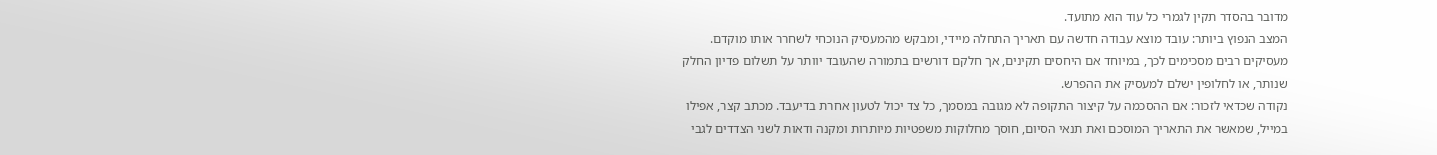מדובר בהסדר תקין לגמרי כל עוד הוא מתועד.
המצב הנפוץ ביותר: עובד מוצא עבודה חדשה עם תאריך התחלה מיידי, ומבקש מהמעסיק הנוכחי לשחרר אותו מוקדם. מעסיקים רבים מסכימים לכך, במיוחד אם היחסים תקינים, אך חלקם דורשים בתמורה שהעובד יוותר על תשלום פדיון החלק שנותר, או לחלופין ישלם למעסיק את ההפרש.
נקודה שכדאי לזכור: אם ההסכמה על קיצור התקופה לא מגובה במסמך, כל צד יכול לטעון אחרת בדיעבד. מכתב קצר, אפילו במייל, שמאשר את התאריך המוסכם ואת תנאי הסיום, חוסך מחלוקות משפטיות מיותרות ומקנה ודאות לשני הצדדים לגבי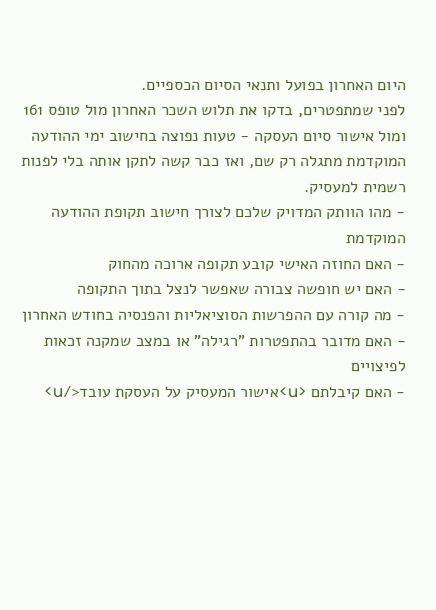היום האחרון בפועל ותנאי הסיום הכספיים.
לפני שמתפטרים, בדקו את תלוש השכר האחרון מול טופס 161 ומול אישור סיום העסקה - טעות נפוצה בחישוב ימי ההודעה המוקדמת מתגלה רק שם, ואז כבר קשה לתקן אותה בלי לפנות רשמית למעסיק.
- מהו הוותק המדויק שלכם לצורך חישוב תקופת ההודעה המוקדמת
- האם החוזה האישי קובע תקופה ארוכה מהחוק
- האם יש חופשה צבורה שאפשר לנצל בתוך התקופה
- מה קורה עם ההפרשות הסוציאליות והפנסיה בחודש האחרון
- האם מדובר בהתפטרות "רגילה" או במצב שמקנה זכאות לפיצויים
- האם קיבלתם <u>אישור המעסיק על העסקת עובד</u>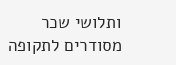ותלושי שכר מסודרים לתקופה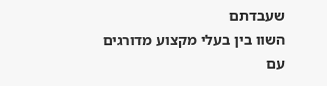שעבדתם
השוו בין בעלי מקצוע מדורגים עם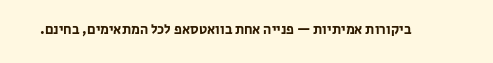ביקורות אמיתיות — פנייה אחת בוואטסאפ לכל המתאימים, בחינם.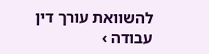להשוואת עורך דין עבודה ›